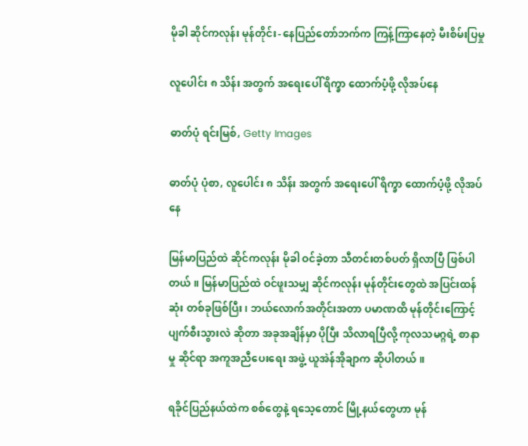မိုခါ ဆိုင်ကလုန်း မုန်တိုင်း- နေပြည်တော်ဘက်က ကြန့်ကြာနေတဲ့ မီးစိမ်းပြမှု

လူပေါင်း ၈ သိန်း အတွက် အရေးပေါ် ရိက္ခာ ထောက်ပံ့ဖို့ လိုအပ်နေ

ဓာတ်ပုံ ရင်းမြစ်, Getty Images

ဓာတ်ပုံ ပုံစာ, လူပေါင်း ၈ သိန်း အတွက် အရေးပေါ် ရိက္ခာ ထောက်ပံ့ဖို့ လိုအပ်နေ

မြန်မာပြည်ထဲ ဆိုင်ကလုန်း မိုခါ ဝင်ခဲ့တာ သီတင်းတစ်ပတ် ရှိလာပြီ ဖြစ်ပါတယ်။ မြန်မာပြည်ထဲ ဝင်ဖူးသမျှ ဆိုင်ကလုန်း မုန်တိုင်းတွေထဲ အပြင်းထန်ဆုံး တစ်ခုဖြစ်ပြီး၊ ဘယ်လောက်အတိုင်းအတာ ပမာဏထိ မုန်တိုင်းကြောင့် ပျက်စီးသွားလဲ ဆိုတာ အခုအချိန်မှာ ပိုပြီး သိလာရပြီလို့ ကုလသမဂ္ဂရဲ့ စာနာမှု ဆိုင်ရာ အကူအညီပေးရေး အဖွဲ့ ယူအဲန်အိုချာက ဆိုပါတယ်။

ရခိုင်ပြည်နယ်ထဲက စစ်တွေနဲ့ ရသေ့တောင် မြို့နယ်တွေဟာ မုန်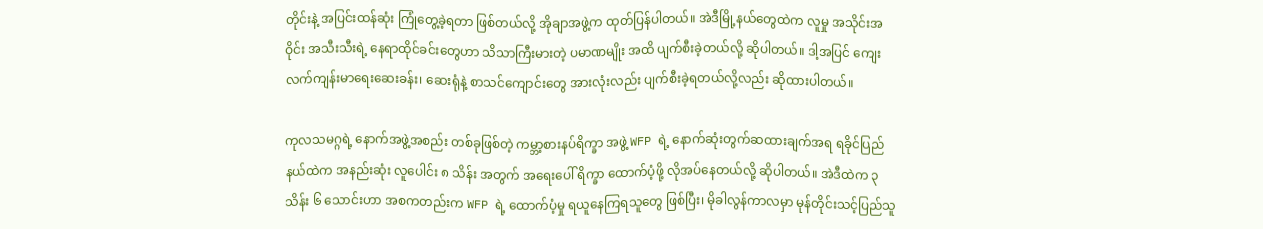တိုင်းနဲ့ အပြင်းထန်ဆုံး ကြုံတွေ့ခဲ့ရတာ ဖြစ်တယ်လို့ အိုချာအဖွဲ့က ထုတ်ပြန်ပါတယ်။ အဲဒီမြို့နယ်တွေထဲက လူမှု အသိုင်းအဝိုင်း အသီးသီးရဲ့ နေရာထိုင်ခင်းတွေဟာ သိသာကြီးမားတဲ့ ပမာဏမျိုး အထိ ပျက်စီးခဲ့တယ်လို့ ဆိုပါတယ်။ ဒါ့အပြင် ကျေးလက်ကျန်းမာရေးဆေးခန်း၊ ဆေးရုံနဲ့ စာသင်ကျောင်းတွေ အားလုံးလည်း ပျက်စီးခဲ့ရတယ်လို့လည်း ဆိုထားပါတယ်။

ကုလသမဂ္ဂရဲ့ နောက်အဖွဲ့အစည်း တစ်ခုဖြစ်တဲ့ ကမ္ဘာ့စားနပ်ရိက္ခာ အဖွဲ့ WFP ရဲ့ နောက်ဆုံးတွက်ဆထားချက်အရ ရခိုင်ပြည်နယ်ထဲက အနည်းဆုံး လူပေါင်း ၈ သိန်း အတွက် အရေးပေါ် ရိက္ခာ ထောက်ပံ့ဖို့ လိုအပ်နေတယ်လို့ ဆိုပါတယ်။ အဲဒီထဲက ၃ သိန်း ၆ သောင်းဟာ အစကတည်းက WFP ရဲ့ ထောက်ပံ့မှု ရယူနေကြရသူတွေ ဖြစ်ပြီး၊ မိုခါလွန်ကာလမှာ မုန်တိုင်းသင့်ပြည်သူ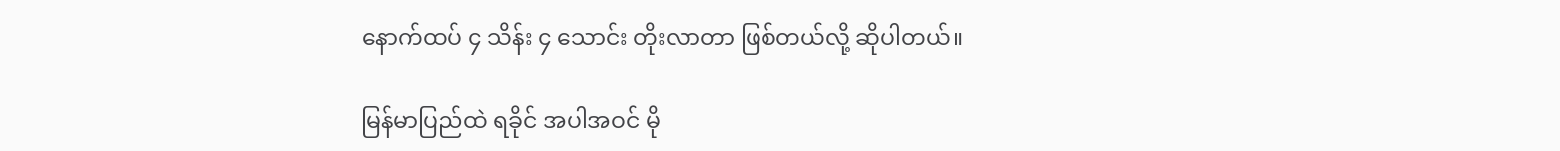နောက်ထပ် ၄ သိန်း ၄ သောင်း တိုးလာတာ ဖြစ်တယ်လို့ ဆိုပါတယ်။

မြန်မာပြည်ထဲ ရခိုင် အပါအဝင် မို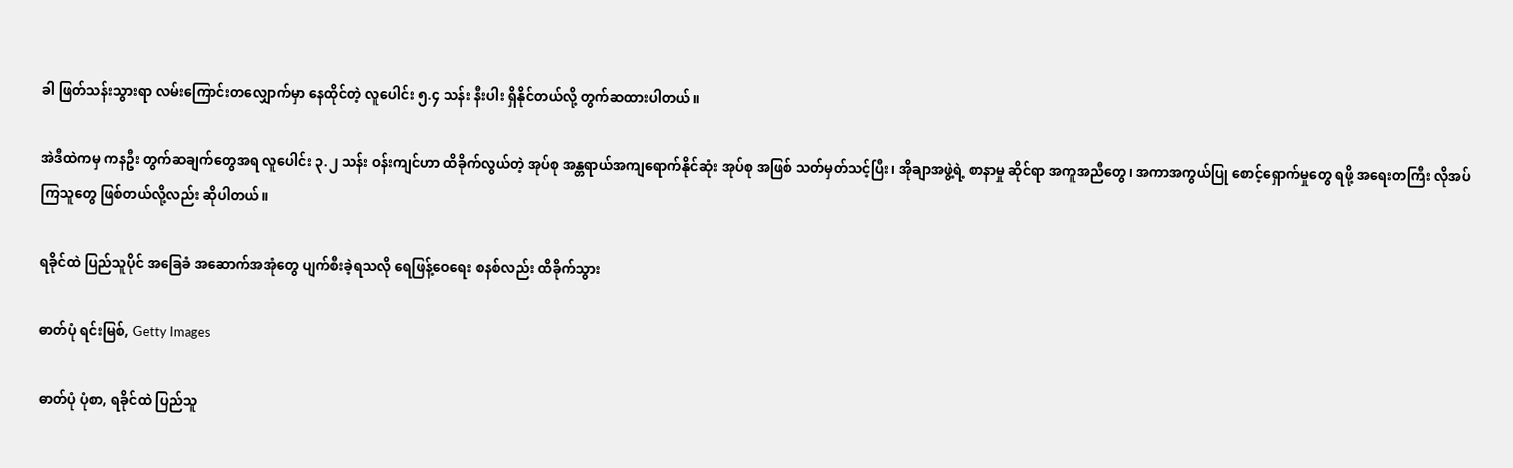ခါ ဖြတ်သန်းသွားရာ လမ်းကြောင်းတလျှောက်မှာ နေထိုင်တဲ့ လူပေါင်း ၅.၄ သန်း နီးပါး ရှိနိုင်တယ်လို့ တွက်ဆထားပါတယ်။

အဲဒီထဲကမှ ကနဦး တွက်ဆချက်တွေအရ လူပေါင်း ၃.၂ သန်း ဝန်းကျင်ဟာ ထိခိုက်လွယ်တဲ့ အုပ်စု အန္တရာယ်အကျရောက်နိုင်ဆုံး အုပ်စု အဖြစ် သတ်မှတ်သင့်ပြီး၊ အိုချာအဖွဲ့ရဲ့ စာနာမှု ဆိုင်ရာ အကူအညီတွေ၊ အကာအကွယ်ပြု စောင့်ရှောက်မှုတွေ ရဖို့ အရေးတကြီး လိုအပ်ကြသူတွေ ဖြစ်တယ်လို့လည်း ဆိုပါတယ်။

ရခိုင်ထဲ ပြည်သူပိုင် အခြေခံ အဆောက်အအုံတွေ ပျက်စီးခဲ့ရသလို ရေဖြန့်ဝေရေး စနစ်လည်း ထိခိုက်သွား

ဓာတ်ပုံ ရင်းမြစ်, Getty Images

ဓာတ်ပုံ ပုံစာ, ရခိုင်ထဲ ပြည်သူ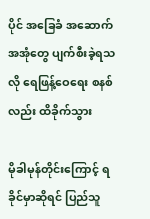ပိုင် အခြေခံ အဆောက်အအုံတွေ ပျက်စီးခဲ့ရသလို ရေဖြန့်ဝေရေး စနစ်လည်း ထိခိုက်သွား

မိုခါမုန်တိုင်းကြောင့် ရခိုင်မှာဆိုရင် ပြည်သူ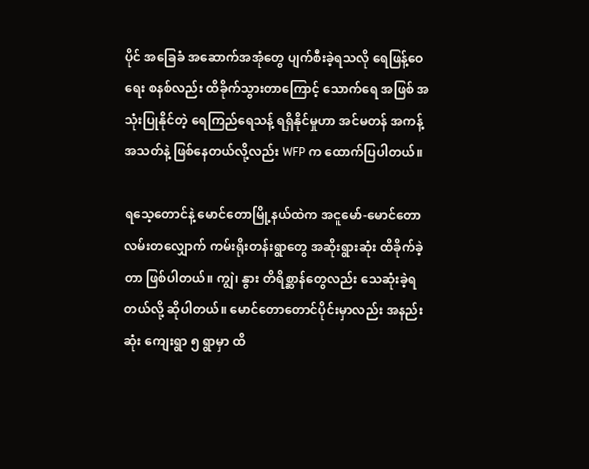ပိုင် အခြေခံ အဆောက်အအုံတွေ ပျက်စီးခဲ့ရသလို ရေဖြန့်ဝေရေး စနစ်လည်း ထိခိုက်သွားတာကြောင့် သောက်ရေ အဖြစ် အသုံးပြုနိုင်တဲ့ ရေကြည်ရေသန့် ရရှိနိုင်မှုဟာ အင်မတန် အကန့်အသတ်နဲ့ ဖြစ်နေတယ်လို့လည်း WFP က ထောက်ပြပါတယ်။

ရသေ့တောင်နဲ့ မောင်တောမြို့နယ်ထဲက အငူမော်-မောင်တော လမ်းတလျှောက် ကမ်းရိုးတန်းရွာတွေ အဆိုးရွားဆုံး ထိခိုက်ခဲ့တာ ဖြစ်ပါတယ်။ ကျွဲ၊ နွား တိရိစ္ဆာန်တွေလည်း သေဆုံးခဲ့ရတယ်လို့ ဆိုပါတယ်။ မောင်တောတောင်ပိုင်းမှာလည်း အနည်းဆုံး ကျေးရွာ ၅ ရွာမှာ ထိ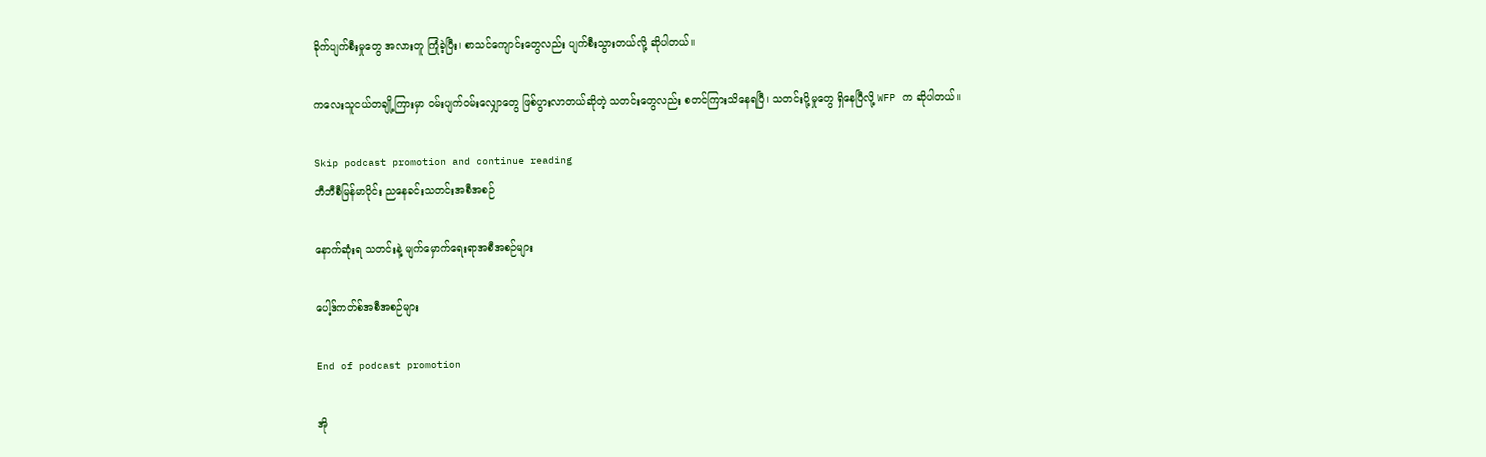ခိုက်ပျက်စီးမှုတွေ အလားတူ ကြုံခဲ့ပြီး၊ စာသင်ကျောင်းတွေလည်း ပျက်စီးသွားတယ်လို့ ဆိုပါတယ်။

ကလေးသူငယ်တချို့ကြားမှာ ဝမ်းပျက်ဝမ်းလျှောတွေ ဖြစ်ပွားလာတယ်ဆိုတဲ့ သတင်းတွေလည်း စတင်ကြားသိနေရပြီ၊ သတင်းပို့မှုတွေ ရှိနေပြီလို့ WFP က ဆိုပါတယ်။

Skip podcast promotion and continue reading
ဘီဘီစီမြန်မာပိုင်း ညနေခင်းသတင်းအစီအစဉ်

နောက်ဆုံးရ သတင်းနဲ့ မျက်မှောက်ရေးရာအစီအစဉ်များ

ပေါ့ဒ်ကတ်စ်အစီအစဉ်များ

End of podcast promotion

အို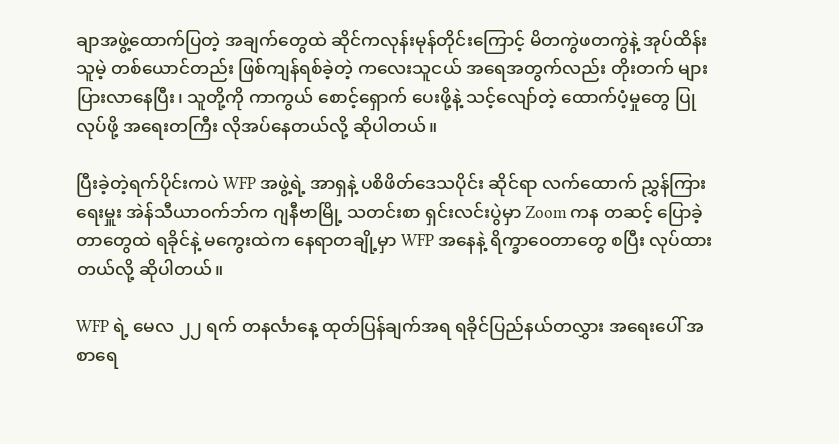ချာအဖွဲ့ထောက်ပြတဲ့ အချက်တွေထဲ ဆိုင်ကလုန်းမုန်တိုင်းကြောင့် မိတကွဲဖတကွဲနဲ့ အုပ်ထိန်းသူမဲ့ တစ်ယောင်တည်း ဖြစ်ကျန်ရစ်ခဲ့တဲ့ ကလေးသူငယ် အရေအတွက်လည်း တိုးတက် များပြားလာနေပြီး၊ သူတို့ကို ကာကွယ် စောင့်ရှောက် ပေးဖို့နဲ့ သင့်လျော်တဲ့ ထောက်ပံ့မှုတွေ ပြုလုပ်ဖို့ အရေးတကြီး လိုအပ်နေတယ်လို့ ဆိုပါတယ်။

ပြီးခဲ့တဲ့ရက်ပိုင်းကပဲ WFP အဖွဲ့ရဲ့ အာရှနဲ့ ပစိဖိတ်ဒေသပိုင်း ဆိုင်ရာ လက်ထောက် ညွှန်ကြားရေးမှူး အဲန်သီယာဝက်ဘ်က ဂျနီဗာမြို့ သတင်းစာ ရှင်းလင်းပွဲမှာ Zoom ကန တဆင့် ပြောခဲ့တာတွေထဲ ရခိုင်နဲ့ မကွေးထဲက နေရာတချို့မှာ WFP အနေနဲ့ ရိက္ခာဝေတာတွေ စပြီး လုပ်ထားတယ်လို့ ဆိုပါတယ်။

WFP ရဲ့ မေလ ၂၂ ရက် တနင်္လာနေ့ ထုတ်ပြန်ချက်အရ ရခိုင်ပြည်နယ်တလွှား အရေးပေါ် အစာရေ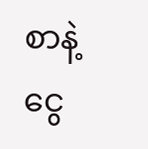စာနဲ့ ငွေ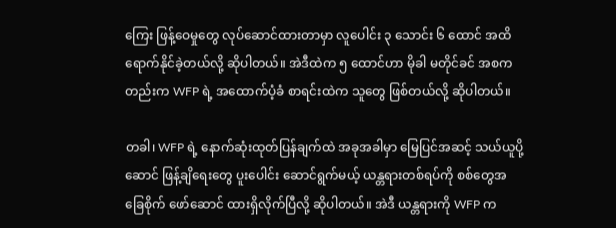ကြေး ဖြန့်ဝေမှုတွေ လုပ်ဆောင်ထားတာမှာ လူပေါင်း ၃ သောင်း ၆ ထောင် အထိ ရောက်နိုင်ခဲ့တယ်လို့ ဆိုပါတယ်။ အဲဒီထဲက ၅ ထောင်ဟာ မိုခါ မတိုင်ခင် အစကတည်းက WFP ရဲ့ အထောက်ပံ့ခံ စာရင်းထဲက သူတွေ ဖြစ်တယ်လို့ ဆိုပါတယ်။

တခါ၊ WFP ရဲ့ နောက်ဆုံးထုတ်ပြန်ချက်ထဲ အခုအခါမှာ မြေပြင်အဆင့် သယ်ယူပို့ဆောင် ဖြန့်ချိရေးတွေ ပူးပေါင်း ဆောင်ရွက်မယ့် ယန္တရားတစ်ရပ်ကို စစ်တွေအခြေစိုက် ဖော်ဆောင် ထားရှိလိုက်ပြီလို့ ဆိုပါတယ်။ အဲဒီ ယန္တရားကို WFP က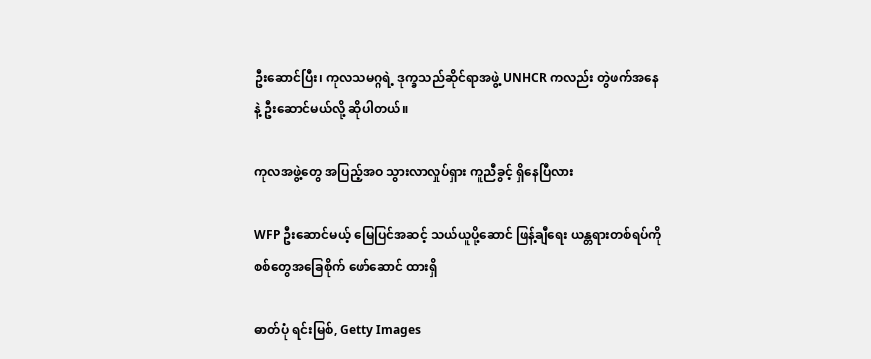ဦးဆောင်ပြီး၊ ကုလသမဂ္ဂရဲ့ ဒုက္ခသည်ဆိုင်ရာအဖွဲ့ UNHCR ကလည်း တွဲဖက်အနေနဲ့ ဦးဆောင်မယ်လို့ ဆိုပါတယ်။

ကုလအဖွဲ့တွေ အပြည့်အဝ သွားလာလှုပ်ရှား ကူညီခွင့် ရှိနေပြီလား

WFP ဦးဆောင်မယ့် မြေပြင်အဆင့် သယ်ယူပို့ဆောင် ဖြန့်ချီရေး ယန္တရားတစ်ရပ်ကို စစ်တွေအခြေစိုက် ဖော်ဆောင် ထားရှိ

ဓာတ်ပုံ ရင်းမြစ်, Getty Images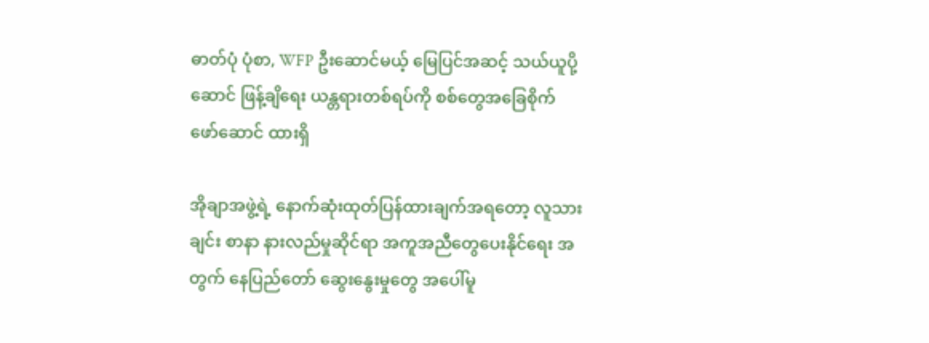ဓာတ်ပုံ ပုံစာ, WFP ဦးဆောင်မယ့် မြေပြင်အဆင့် သယ်ယူပို့ဆောင် ဖြန့်ချိရေး ယန္တရားတစ်ရပ်ကို စစ်တွေအခြေစိုက် ဖော်ဆောင် ထားရှိ

အိုချာအဖွဲ့ရဲ့ နောက်ဆုံးထုတ်ပြန်ထားချက်အရတော့ လူသားချင်း စာနာ နားလည်မှုဆိုင်ရာ အကူအညီတွေပေးနိုင်ရေး အတွက် နေပြည်တော် ဆွေးနွေးမှုတွေ အပေါ်မူ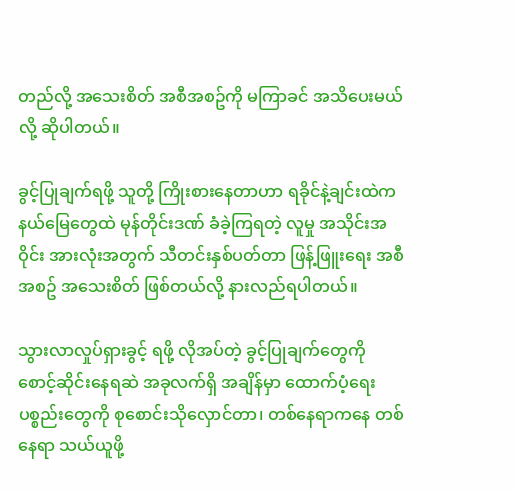တည်လို့ အသေးစိတ် အစီအစဥ်ကို မကြာခင် အသိပေးမယ်လို့ ဆိုပါတယ်။

ခွင့်ပြုချက်ရဖို့ သူတို့ ကြိုးစားနေတာဟာ ရခိုင်နဲ့ချင်းထဲက နယ်မြေတွေထဲ မုန်တိုင်းဒဏ် ခံခဲ့ကြရတဲ့ လူမှု အသိုင်းအဝိုင်း အားလုံးအတွက် သီတင်းနှစ်ပတ်တာ ဖြန့်ဖြူးရေး အစီအစဥ် အသေးစိတ် ဖြစ်တယ်လို့ နားလည်ရပါတယ်။

သွားလာလှုပ်ရှားခွင့် ရဖို့ လိုအပ်တဲ့ ခွင့်ပြုချက်တွေကို စောင့်ဆိုင်းနေရဆဲ အခုလက်ရှိ အချိန်မှာ ထောက်ပံ့ရေး ပစ္စည်းတွေကို စုစောင်းသိုလှောင်တာ၊ တစ်နေရာကနေ တစ်နေရာ သယ်ယူဖို့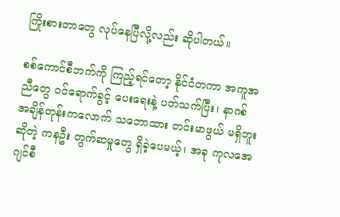ကြိုးစားတာတွေ လုပ်နေပြီလို့လည်း ဆိုပါတယ်။

စစ်ကောင်စီဘက်ကို ကြည့်ရင်တော့ နိုင်ငံတကာ အကူအညီတွေ ဝင်ရောက်ခွင့် ပေးရေးနဲ့ ပတ်သက်ပြီး၊ နာဂစ် အချိန်တုန်းကလောက် သဘောထား တင်းမာဖွယ် မရှိဘူးဆိုတဲ့ ကနဦး တွက်ဆမှုတွေ ရှိခဲ့ပေမယ့်၊ အခု ကုလအေဂျင်စီ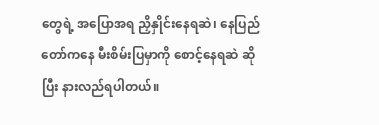တွေရဲ့ အပြောအရ ညှိနှိုင်းနေရဆဲ၊ နေပြည်တော်ကနေ မီးစိမ်းပြမှာကို စောင့်နေရဆဲ ဆိုပြီး နားလည်ရပါတယ်။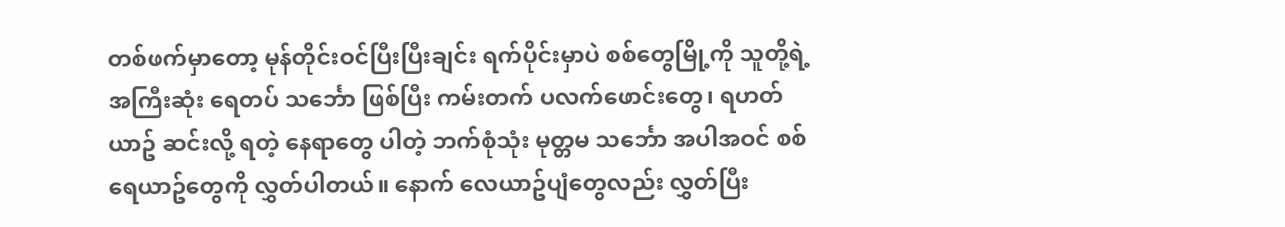တစ်ဖက်မှာတော့ မုန်တိုင်းဝင်ပြီးပြီးချင်း ရက်ပိုင်းမှာပဲ စစ်တွေမြို့ကို သူတို့ရဲ့ အကြီးဆုံး ရေတပ် သင်္ဘော ဖြစ်ပြီး ကမ်းတက် ပလက်ဖောင်းတွေ၊ ရဟတ်ယာဥ် ဆင်းလို့ ရတဲ့ နေရာတွေ ပါတဲ့ ဘက်စုံသုံး မုတ္တမ သင်္ဘော အပါအဝင် စစ်ရေယာဥ်တွေကို လွှတ်ပါတယ်။ နောက် လေယာဥ်ပျံတွေလည်း လွှတ်ပြီး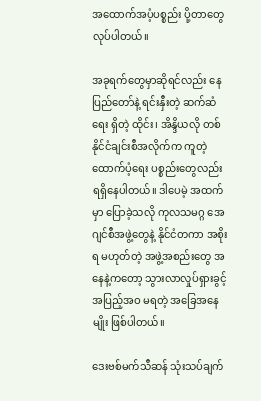အထောက်အပံ့ပစ္စည်း ပို့တာတွေ လုပ်ပါတယ်။

အခုရက်တွေမှာဆိုရင်လည်း နေပြည်တော်နဲ့ ရင်းနှီးတဲ့ ဆက်ဆံရေး ရှိတဲ့ ထိုင်း၊ အိန္ဒိယလို တစ်နိုင်ငံချင်းစီအလိုက်က ကူတဲ့ ထောက်ပံ့ရေး ပစ္စည်းတွေလည်း ရရှိနေပါတယ်။ ဒါပေမဲ့ အထက်မှာ ပြောခဲ့သလို ကုလသမဂ္ဂ အေဂျင်စီအဖွဲ့တွေနဲ့ နိုင်ငံတကာ အစိုးရ မဟုတ်တဲ့ အဖွဲ့အစည်းတွေ အနေနဲ့ကတော့ သွားလာလှုပ်ရှားခွင့် အပြည့်အဝ မရတဲ့ အခြေအနေမျိုး ဖြစ်ပါတယ်။

ဒေးဗစ်မက်သီဆန် သုံးသပ်ချက်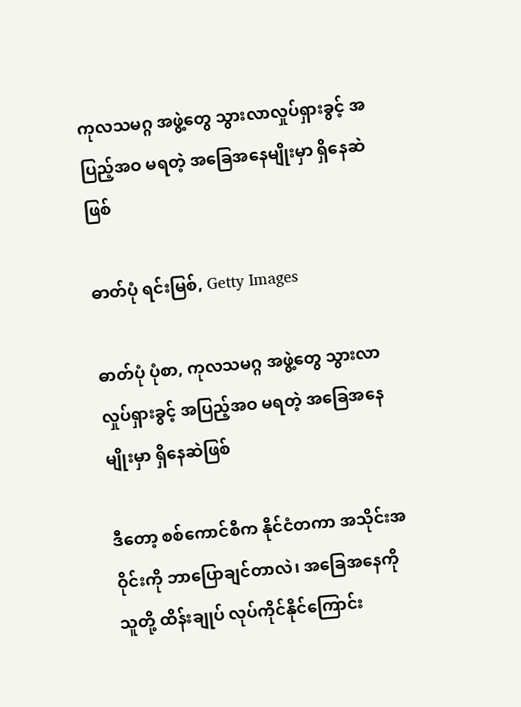ကုလသမဂ္ဂ အဖွဲ့တွေ သွားလာလှုပ်ရှားခွင့် အပြည့်အဝ မရတဲ့ အခြေအနေမျိုးမှာ ရှိနေဆဲဖြစ်

ဓာတ်ပုံ ရင်းမြစ်, Getty Images

ဓာတ်ပုံ ပုံစာ, ကုလသမဂ္ဂ အဖွဲ့တွေ သွားလာလှုပ်ရှားခွင့် အပြည့်အဝ မရတဲ့ အခြေအနေမျိုးမှာ ရှိနေဆဲဖြစ်

ဒီတော့ စစ်ကောင်စီက နိုင်ငံတကာ အသိုင်းအဝိုင်းကို ဘာပြောချင်တာလဲ၊ အခြေအနေကို သူတို့ ထိန်းချုပ် လုပ်ကိုင်နိုင်ကြောင်း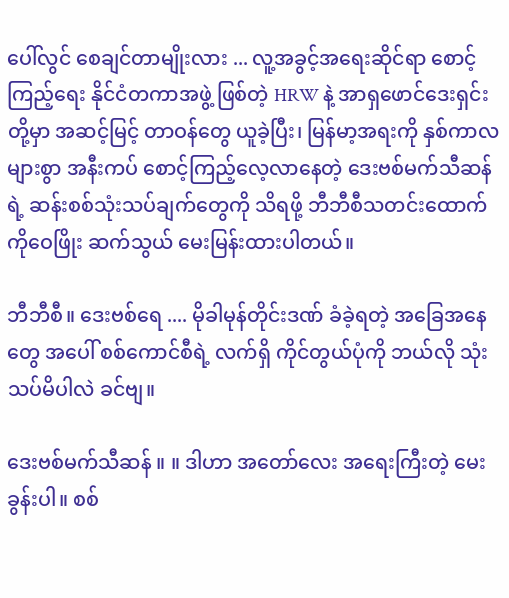ပေါ်လွင် စေချင်တာမျိုးလား ... လူ့အခွင့်အရေးဆိုင်ရာ စောင့်ကြည့်ရေး နိုင်ငံတကာအဖွဲ့ ဖြစ်တဲ့ HRW နဲ့ အာရှဖောင်ဒေးရှင်းတို့မှာ အဆင့်မြင့် တာဝန်တွေ ယူခဲ့ပြီး၊ မြန်မာ့အရးကို နှစ်ကာလများစွာ အနီးကပ် စောင့်ကြည့်လေ့လာနေတဲ့ ဒေးဗစ်မက်သီဆန်ရဲ့ ဆန်းစစ်သုံးသပ်ချက်တွေကို သိရဖို့ ဘီဘီစီသတင်းထောက် ကိုဝေဖြိုး ဆက်သွယ် မေးမြန်းထားပါတယ်။

ဘီဘီစီ။ ဒေးဗစ်ရေ .... မိုခါမုန်တိုင်းဒဏ် ခံခဲ့ရတဲ့ အခြေအနေတွေ အပေါ် စစ်ကောင်စီရဲ့ လက်ရှိ ကိုင်တွယ်ပုံကို ဘယ်လို သုံးသပ်မိပါလဲ ခင်ဗျ။

ဒေးဗစ်မက်သီဆန် ။ ။ ဒါဟာ အတော်လေး အရေးကြီးတဲ့ မေးခွန်းပါ။ စစ်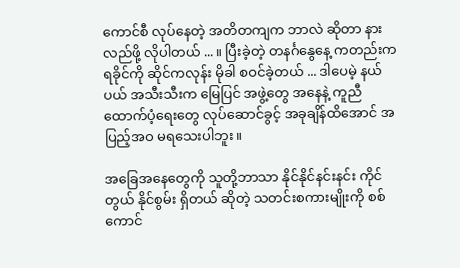ကောင်စီ လုပ်နေတဲ့ အတိတကျက ဘာလဲ ဆိုတာ နားလည်ဖို့ လိုပါတယ် ... ။ ပြီးခဲ့တဲ့ တနင်္ဂနွေနေ့ ကတည်းက ရခိုင်ကို ဆိုင်ကလုန်း မိုခါ စဝင်ခဲ့တယ် ... ဒါပေမဲ့ နယ်ပယ် အသီးသီးက မြေပြင် အဖွဲ့တွေ အနေနဲ့ ကူညီ ထောက်ပံ့ရေးတွေ လုပ်ဆောင်ခွင့် အခုချိန်ထိအောင် အပြည့်အဝ မရသေးပါဘူး။

အခြေအနေတွေကို သူတို့ဘာသာ နိုင်နိုင်နင်းနင်း ကိုင်တွယ် နိုင်စွမ်း ရှိတယ် ဆိုတဲ့ သတင်းစကားမျိုးကို စစ်ကောင်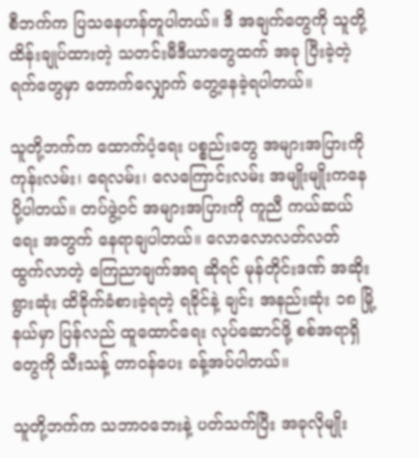စီဘက်က ပြသနေဟန်တူပါတယ်။ ဒီ အချက်တွေကို သူတို့ ထိန်းချုပ်ထားတဲ့ သတင်းမီဒီယာတွေထက် အခု ပြီးခဲ့တဲ့ ရက်တွေမှာ တောက်လျှောက် တွေ့နေခဲ့ရပါတယ်။

သူတို့ဘက်က ထောက်ပံ့ရေး ပစ္စည်းတွေ အများအပြားကို ကုန်းလမ်း၊ ရေလမ်း၊ လေကြောင်းလမ်း အမျိုးမျိုးကနေ ပို့ပါတယ်။ တပ်ဖွဲ့ဝင် အများအပြားကို ကူညီ ကယ်ဆယ်ရေး အတွက် နေရာချပါတယ်။ လောလောလတ်လတ် ထွက်လာတဲ့ ကြေညာချက်အရ ဆိုရင် မုန်တိုင်းဒဏ် အဆိုးရွားဆုံး ထိခိုက်ခံစားခဲ့ရတဲ့ ရခိုင်နဲ့ ချင်း အနည်းဆုံး ၁၈ မြို့နယ်မှာ ပြန်လည် ထူထောင်ရေး လုပ်ဆောင်ဖို့ စစ်အရာရှိတွေကို သီးသန့် တာဝန်ပေး ခန့်အပ်ပါတယ်။

သူတို့ဘက်က သဘာဝဘေးနဲ့ ပတ်သက်ပြီး အခုလိုမျိုး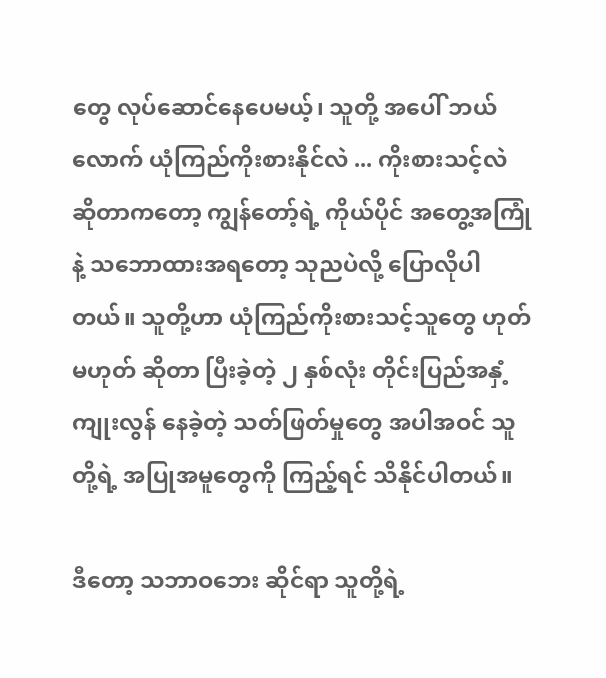တွေ လုပ်ဆောင်နေပေမယ့်၊ သူတို့ အပေါ် ဘယ်လောက် ယုံကြည်ကိုးစားနိုင်လဲ ... ကိုးစားသင့်လဲ ဆိုတာကတော့ ကျွန်တော့်ရဲ့ ကိုယ်ပိုင် အတွေ့အကြုံနဲ့ သဘောထားအရတော့ သုညပဲလို့ ပြောလိုပါတယ်။ သူတို့ဟာ ယုံကြည်ကိုးစားသင့်သူတွေ ဟုတ်မဟုတ် ဆိုတာ ပြီးခဲ့တဲ့ ၂ နှစ်လုံး တိုင်းပြည်အနှံ့ ကျုးလွန် နေခဲ့တဲ့ သတ်ဖြတ်မှုတွေ အပါအဝင် သူတို့ရဲ့ အပြုအမူတွေကို ကြည့်ရင် သိနိုင်ပါတယ်။

ဒီတော့ သဘာဝဘေး ဆိုင်ရာ သူတို့ရဲ့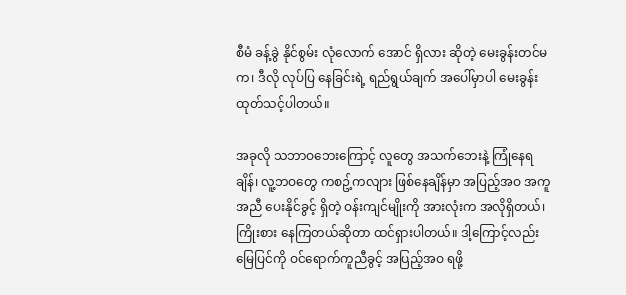စီမံ ခန့်ခွဲ နိုင်စွမ်း လုံလောက် အောင် ရှိလား ဆိုတဲ့ မေးခွန်းတင်မက၊ ဒီလို လုပ်ပြ နေခြင်းရဲ့ ရည်ရွယ်ချက် အပေါ်မှာပါ မေးခွန်း ထုတ်သင့်ပါတယ်။

အခုလို သဘာဝဘေးကြောင့် လူတွေ အသက်ဘေးနဲ့ ကြုံနေရချိန်၊ လူ့ဘဝတွေ ကစဥ့်ကလျား ဖြစ်နေချိန်မှာ အပြည့်အဝ အကူအညီ ပေးနိုင်ခွင့် ရှိတဲ့ ဝန်းကျင်မျိုးကို အားလုံးက အလိုရှိတယ်၊ ကြိုးစား နေကြတယ်ဆိုတာ ထင်ရှားပါတယ်။ ဒါ့ကြောင့်လည်း မြေပြင်ကို ဝင်ရောက်ကူညီခွင့် အပြည့်အဝ ရဖို့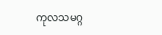ကုလသမဂ္ဂ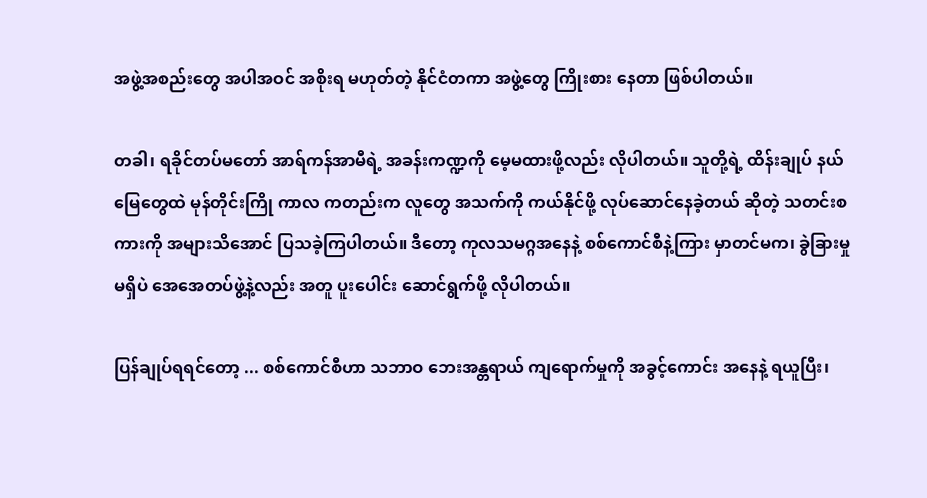အဖွဲ့အစည်းတွေ အပါအဝင် အစိုးရ မဟုတ်တဲ့ နိုင်ငံတကာ အဖွဲ့တွေ ကြိုးစား နေတာ ဖြစ်ပါတယ်။

တခါ၊ ရခိုင်တပ်မတော် အာရ်ကန်အာမီရဲ့ အခန်းကဏ္ဍကို မေ့မထားဖို့လည်း လိုပါတယ်။ သူတို့ရဲ့ ထိန်းချုပ် နယ်မြေတွေထဲ မုန်တိုင်းကြို ကာလ ကတည်းက လူတွေ အသက်ကို ကယ်နိုင်ဖို့ လုပ်ဆောင်နေခဲ့တယ် ဆိုတဲ့ သတင်းစကားကို အများသိအောင် ပြသခဲ့ကြပါတယ်။ ဒီတော့ ကုလသမဂ္ဂအနေနဲ့ စစ်ကောင်စီနဲ့ကြား မှာတင်မက၊ ခွဲခြားမှုမရှိပဲ အေအေတပ်ဖွဲ့နဲ့လည်း အတူ ပူးပေါင်း ဆောင်ရွက်ဖို့ လိုပါတယ်။

ပြန်ချုပ်ရရင်တော့ ... စစ်ကောင်စီဟာ သဘာဝ ဘေးအန္တရာယ် ကျရောက်မှုကို အခွင့်ကောင်း အနေနဲ့ ရယူပြီး၊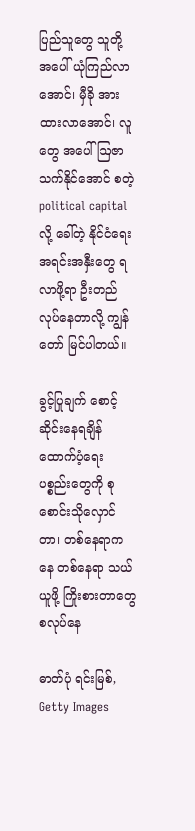ပြည်သူတွေ သူတို့ အပေါ် ယုံကြည်လာအောင်၊ မှီခို အားထားလာအောင်၊ လူတွေ အပေါ် ဩဇာသက်နိုင်အောင် စတဲ့ political capital လို့ ခေါ်တဲ့ နိုင်ငံရေး အရင်းအနှီးတွေ ရလာဖို့ရာ ဦးတည် လုပ်နေတာလို့ ကျွန်တော် မြင်ပါတယ်။

ခွင့်ပြုချက် စောင့်ဆိုင်းနေရချိန် ထောက်ပံ့ရေး ပစ္စည်းတွေကို စုစောင်းသိုလှောင်တာ၊ တစ်နေရာကနေ တစ်နေရာ သယ်ယူဖို့ ကြိုးစားတာတွေ စလုပ်နေ

ဓာတ်ပုံ ရင်းမြစ်, Getty Images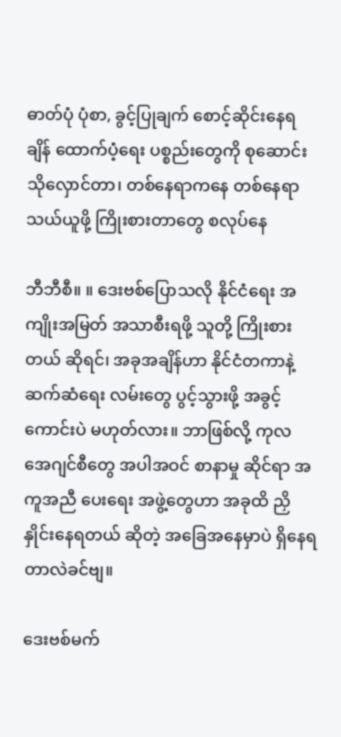ဓာတ်ပုံ ပုံစာ, ခွင့်ပြုချက် စောင့်ဆိုင်းနေရချိန် ထောက်ပံ့ရေး ပစ္စည်းတွေကို စုဆောင်းသိုလှောင်တာ၊ တစ်နေရာကနေ တစ်နေရာ သယ်ယူဖို့ ကြိုးစားတာတွေ စလုပ်နေ

ဘီဘီစီ။ ။ ဒေးဗစ်ပြောသလို နိုင်ငံရေး အကျိုးအမြတ် အသာစီးရဖို့ သူတို့ ကြိုးစားတယ် ဆိုရင်၊ အခုအချိန်ဟာ နိုင်ငံတကာနဲ့ ဆက်ဆံရေး လမ်းတွေ ပွင့်သွားဖို့ အခွင့်ကောင်းပဲ မဟုတ်လား။ ဘာဖြစ်လို့ ကုလအေဂျင်စီတွေ အပါအဝင် စာနာမှု ဆိုင်ရာ အကူအညီ ပေးရေး အဖွဲ့တွေဟာ အခုထိ ညှိနှိုင်းနေရတယ် ဆိုတဲ့ အခြေအနေမှာပဲ ရှိနေရတာလဲခင်ဗျ။

ဒေးဗစ်မက်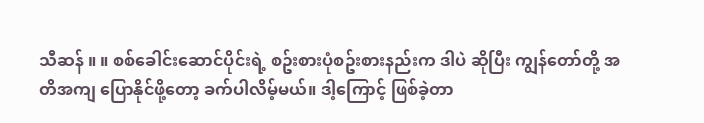သီဆန် ။ ။ စစ်ခေါင်းဆောင်ပိုင်းရဲ့ စဥ်းစားပုံစဥ်းစားနည်းက ဒါပဲ ဆိုပြီး ကျွန်တော်တို့ အတိအကျ ပြောနိုင်ဖို့တော့ ခက်ပါလိမ့်မယ်။ ဒါ့ကြောင့် ဖြစ်ခဲ့တာ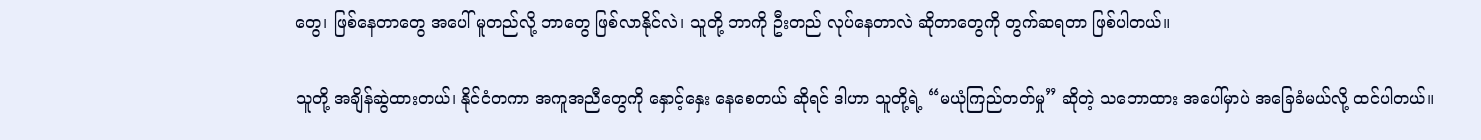တွေ၊ ဖြစ်နေတာတွေ အပေါ် မူတည်လို့ ဘာတွေ ဖြစ်လာနိုင်လဲ၊ သူတို့ ဘာကို ဦးတည် လုပ်နေတာလဲ ဆိုတာတွေကို တွက်ဆရတာ ဖြစ်ပါတယ်။

သူတို့ အချိန်ဆွဲထားတယ်၊ နိုင်ငံတကာ အကူအညီတွေကို နှောင့်နှေး နေစေတယ် ဆိုရင် ဒါဟာ သူတို့ရဲ့ “မယုံကြည်တတ်မှု” ဆိုတဲ့ သဘောထား အပေါ်မှာပဲ အခြေခံမယ်လို့ ထင်ပါတယ်။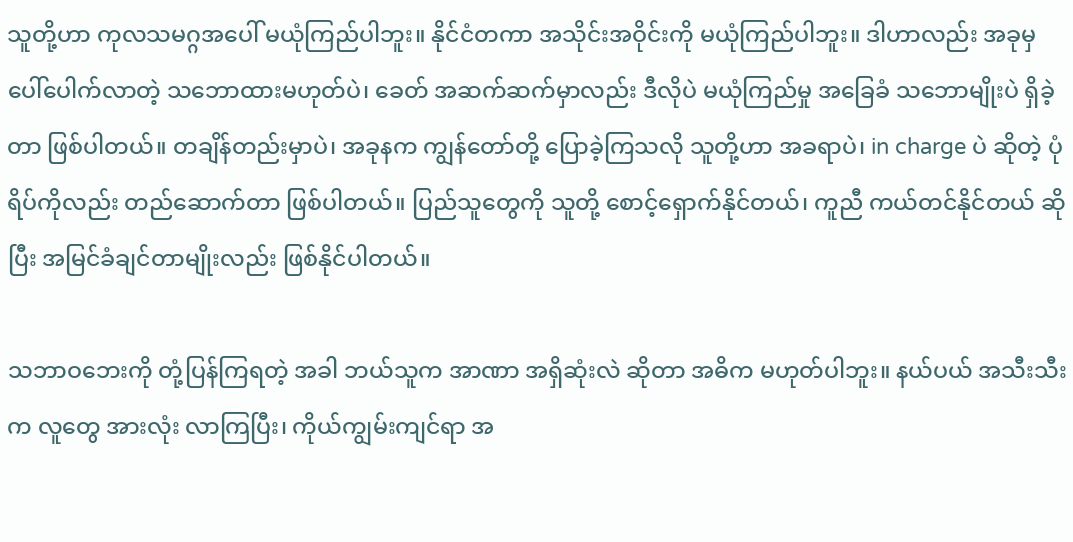သူတို့ဟာ ကုလသမဂ္ဂအပေါ် မယုံကြည်ပါဘူး။ နိုင်ငံတကာ အသိုင်းအဝိုင်းကို မယုံကြည်ပါဘူး။ ဒါဟာလည်း အခုမှ ပေါ်ပေါက်လာတဲ့ သဘောထားမဟုတ်ပဲ၊ ခေတ် အဆက်ဆက်မှာလည်း ဒီလိုပဲ မယုံကြည်မှု အခြေခံ သဘောမျိုးပဲ ရှိခဲ့တာ ဖြစ်ပါတယ်။ တချိန်တည်းမှာပဲ၊ အခုနက ကျွန်တော်တို့ ပြောခဲ့ကြသလို သူတို့ဟာ အခရာပဲ၊ in charge ပဲ ဆိုတဲ့ ပုံရိပ်ကိုလည်း တည်ဆောက်တာ ဖြစ်ပါတယ်။ ပြည်သူတွေကို သူတို့ စောင့်ရှောက်နိုင်တယ်၊ ကူညီ ကယ်တင်နိုင်တယ် ဆိုပြီး အမြင်ခံချင်တာမျိုးလည်း ဖြစ်နိုင်ပါတယ်။

သဘာဝဘေးကို တုံ့ပြန်ကြရတဲ့ အခါ ဘယ်သူက အာဏာ အရှိဆုံးလဲ ဆိုတာ အဓိက မဟုတ်ပါဘူး။ နယ်ပယ် အသီးသီးက လူတွေ အားလုံး လာကြပြီး၊ ကိုယ်ကျွမ်းကျင်ရာ အ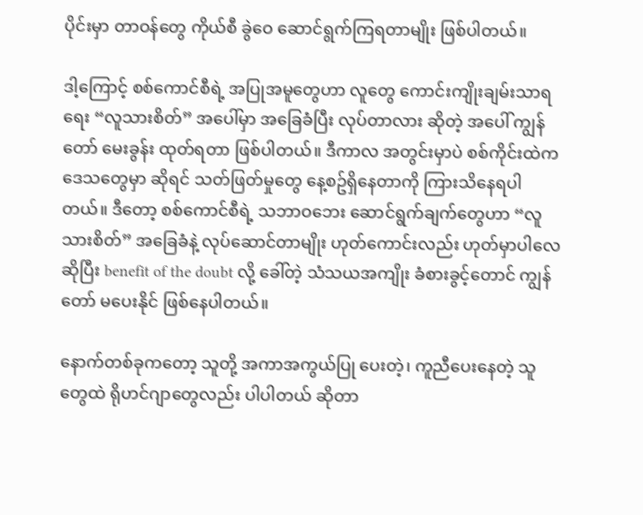ပိုင်းမှာ တာဝန်တွေ ကိုယ်စီ ခွဲဝေ ဆောင်ရွက်ကြရတာမျိုး ဖြစ်ပါတယ်။

ဒါ့ကြောင့် စစ်ကောင်စီရဲ့ အပြုအမူတွေဟာ လူတွေ ကောင်းကျိုးချမ်းသာရရေး “လူသားစိတ်” အပေါ်မှာ အခြေခံပြီး လုပ်တာလား ဆိုတဲ့ အပေါ် ကျွန်တော် မေးခွန်း ထုတ်ရတာ ဖြစ်ပါတယ်။ ဒီကာလ အတွင်းမှာပဲ စစ်ကိုင်းထဲက ဒေသတွေမှာ ဆိုရင် သတ်ဖြတ်မှုတွေ နေ့စဥ်ရှိနေတာကို ကြားသိနေရပါတယ်။ ဒီတော့ စစ်ကောင်စီရဲ့ သဘာဝဘေး ဆောင်ရွက်ချက်တွေဟာ “လူသားစိတ်” အခြေခံနဲ့ လုပ်ဆောင်တာမျိုး ဟုတ်ကောင်းလည်း ဟုတ်မှာပါလေ ဆိုပြီး benefit of the doubt လို့ ခေါ်တဲ့ သံသယအကျိုး ခံစားခွင့်တောင် ကျွန်တော် မပေးနိုင် ဖြစ်နေပါတယ်။

နောက်တစ်ခုကတော့ သူတို့ အကာအကွယ်ပြု ပေးတဲ့၊ ကူညီပေးနေတဲ့ သူတွေထဲ ရိုဟင်ဂျာတွေလည်း ပါပါတယ် ဆိုတာ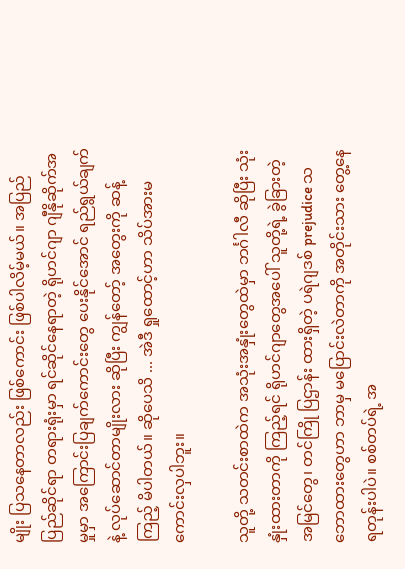မျိုး ပြသနေတာလည်း ဖြစ်ကောင်း ဖြစ်ပါလိမ့်မယ်။ အပြည်ပြည်ဆိုင်ရာ တရားရုံးမှာ ရင်ဆိုင်နေရာတဲ့ ရိုဟင်ဂျာ ဂျီနိုဆိုက်အမှုမှာ အကြောင်းပြချက်ကောင်းတွေ ပေးနိုင်အောင် ရည်ရွယ်ချက်နဲ့ လုပ်ဆောင်တာမျိုးလား ဆိုပြီး ကျွန်တော့် အတွေးကို ဆန့်ကြည့် မိပါတယ်။ ဆိုပေသိ ... အဲဒီ ရှုထောင့်ဟာ သိပ်အားမကောင်းလှပါဘူး။

သူတို့ သတင်းစာထဲက အသုံးအနှုံးတွေထဲမှာ ဘင်္ဂါလီ ဆိုပြီး သုံးနှုံးထားတာကို ကြည့်ရင် ရိုဟင်ဂျာတွေအပေါ် သူတို့ရဲ့ ခွဲခြားတဲ့ အမြင်တွေ၊ တင်ကြို ပြဌာန်း ထားရှိတဲ့ ပရဲဂျဒစ် prejudice သဘောထားတွေဟာ ဘာမှ မပြောင်းလဲတာကို အတိုင်းသား တွေ့နေရတုန်းပါပဲ။ စစ်တပ်ရဲ့ အ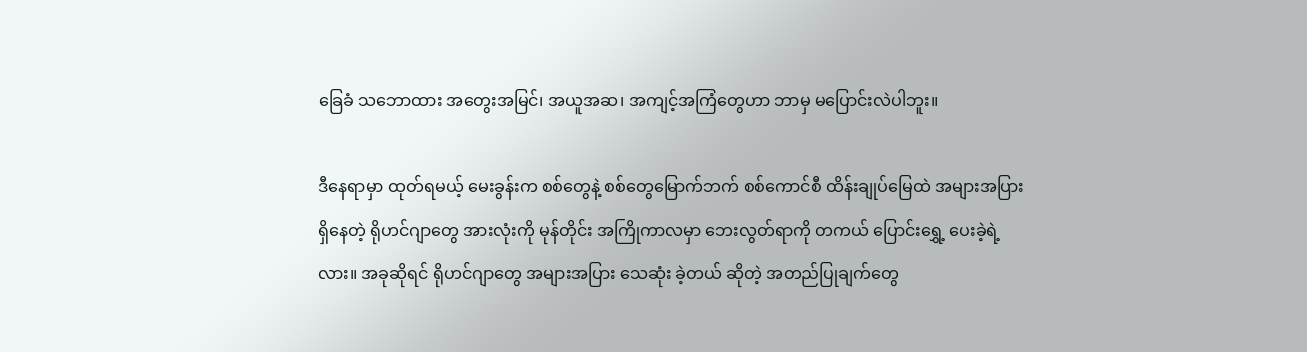ခြေခံ သဘောထား အတွေးအမြင်၊ အယူအဆ၊ အကျင့်အကြံတွေဟာ ဘာမှ မပြောင်းလဲပါဘူး။

ဒီနေရာမှာ ထုတ်ရမယ့် မေးခွန်းက စစ်တွေနဲ့ စစ်တွေမြောက်ဘက် စစ်ကောင်စီ ထိန်းချုပ်မြေထဲ အများအပြား ရှိနေတဲ့ ရိုဟင်ဂျာတွေ အားလုံးကို မုန်တိုင်း အကြိုကာလမှာ ဘေးလွတ်ရာကို တကယ် ပြောင်းရွှေ့ ပေးခဲ့ရဲ့လား။ အခုဆိုရင် ရိုဟင်ဂျာတွေ အများအပြား သေဆုံး ခဲ့တယ် ဆိုတဲ့ အတည်ပြုချက်တွေ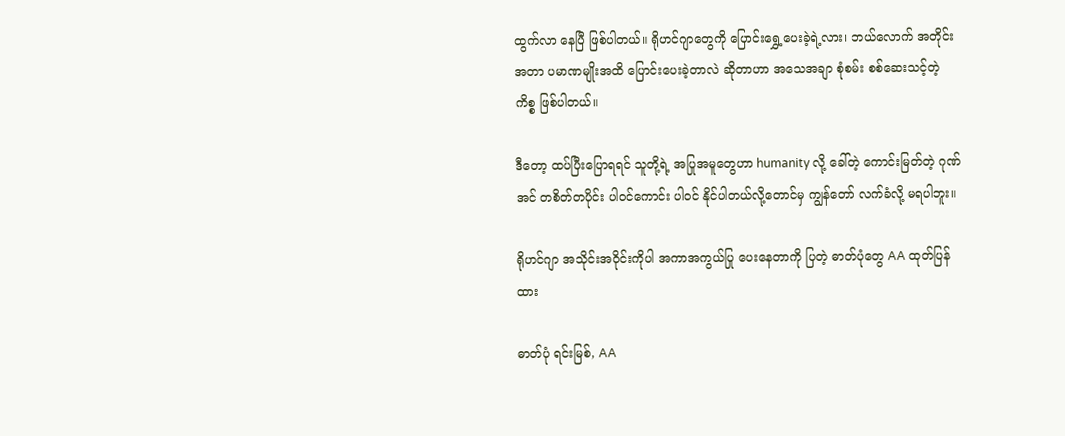ထွက်လာ နေပြီ ဖြစ်ပါတယ်။ ရိုဟင်ဂျာတွေကို ပြောင်းရွှေ့ပေးခဲ့ရဲ့လား၊ ဘယ်လောက် အတိုင်းအတာ ပမာဏမျိုးအထိ ပြောင်းပေးခဲ့တာလဲ ဆိုတာဟာ အသေအချာ စုံစမ်း စစ်ဆေးသင့်တဲ့ ကိစ္စ ဖြစ်ပါတယ်။

ဒီတော့ ထပ်ပြီးပြောရရင် သူတို့ရဲ့ အပြုအမူတွေဟာ humanity လို့ ခေါ်တဲ့ ကောင်းမြတ်တဲ့ ဂုဏ်အင် တစိတ်တပိုင်း ပါဝင်ကောင်း ပါဝင် နိုင်ပါတယ်လို့တောင်မှ ကျွန်တော် လက်ခံလို့ မရပါဘူး။

ရိုဟင်ဂျာ အသိုင်းအဝိုင်းကိုပါ အကာအကွယ်ပြု ပေးနေတာကို ပြတဲ့ ဓာတ်ပုံတွေ AA ထုတ်ပြန်ထား

ဓာတ်ပုံ ရင်းမြစ်, AA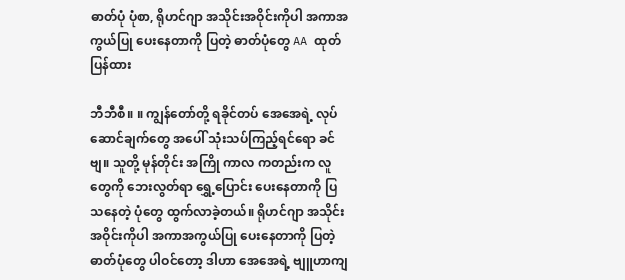ဓာတ်ပုံ ပုံစာ, ရိုဟင်ဂျာ အသိုင်းအဝိုင်းကိုပါ အကာအကွယ်ပြု ပေးနေတာကို ပြတဲ့ ဓာတ်ပုံတွေ AA ထုတ်ပြန်ထား

ဘီဘီစီ။ ။ ကျွန်တော်တို့ ရခိုင်တပ် အေအေရဲ့ လုပ်ဆောင်ချက်တွေ အပေါ် သုံးသပ်ကြည့်ရင်ရော ခင်ဗျ။ သူတို့ မုန်တိုင်း အကြို ကာလ ကတည်းက လူတွေကို ဘေးလွတ်ရာ ရွှေ့ပြောင်း ပေးနေတာကို ပြသနေတဲ့ ပုံတွေ ထွက်လာခဲ့တယ်။ ရိုဟင်ဂျာ အသိုင်းအဝိုင်းကိုပါ အကာအကွယ်ပြု ပေးနေတာကို ပြတဲ့ ဓာတ်ပုံတွေ ပါဝင်တော့ ဒါဟာ အေအေရဲ့ ဗျူဟာကျ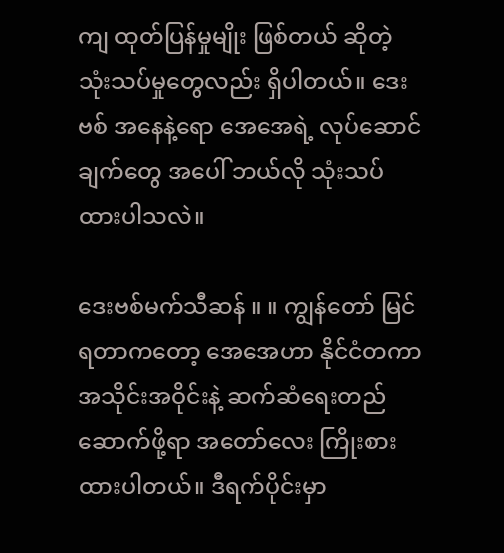ကျ ထုတ်ပြန်မှုမျိုး ဖြစ်တယ် ဆိုတဲ့ သုံးသပ်မှုတွေလည်း ရှိပါတယ်။ ဒေးဗစ် အနေနဲ့ရော အေအေရဲ့ လုပ်ဆောင်ချက်တွေ အပေါ် ဘယ်လို သုံးသပ်ထားပါသလဲ။

ဒေးဗစ်မက်သီဆန် ။ ။ ကျွန်တော် မြင်ရတာကတော့ အေအေဟာ နိုင်ငံတကာ အသိုင်းအဝိုင်းနဲ့ ဆက်ဆံရေးတည်ဆောက်ဖို့ရာ အတော်လေး ကြိုးစားထားပါတယ်။ ဒီရက်ပိုင်းမှာ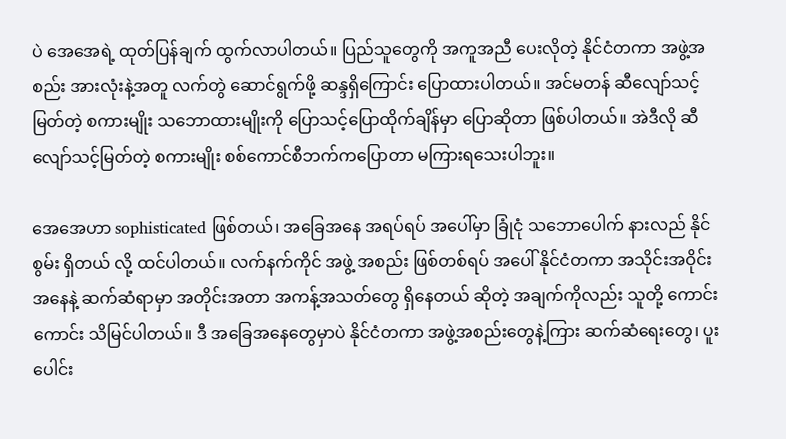ပဲ အေအေရဲ့ ထုတ်ပြန်ချက် ထွက်လာပါတယ်။ ပြည်သူတွေကို အကူအညီ ပေးလိုတဲ့ နိုင်ငံတကာ အဖွဲ့အစည်း အားလုံးနဲ့အတူ လက်တွဲ ဆောင်ရွက်ဖို့ ဆန္ဒရှိကြောင်း ပြောထားပါတယ်။ အင်မတန် ဆီလျော်သင့်မြတ်တဲ့ စကားမျိုး သဘောထားမျိုးကို ပြောသင့်ပြောထိုက်ချိန်မှာ ပြောဆိုတာ ဖြစ်ပါတယ်။ အဲဒီလို ဆီလျော်သင့်မြတ်တဲ့ စကားမျိုး စစ်ကောင်စီဘက်ကပြောတာ မကြားရသေးပါဘူး။

အေအေဟာ sophisticated ဖြစ်တယ်၊ အခြေအနေ အရပ်ရပ် အပေါ်မှာ ခြုံငုံ သဘောပေါက် နားလည် နိုင်စွမ်း ရှိတယ် လို့ ထင်ပါတယ်။ လက်နက်ကိုင် အဖွဲ့ အစည်း ဖြစ်တစ်ရပ် အပေါ် နိုင်ငံတကာ အသိုင်းအဝိုင်း အနေနဲ့ ဆက်ဆံရာမှာ အတိုင်းအတာ အကန့်အသတ်တွေ ရှိနေတယ် ဆိုတဲ့ အချက်ကိုလည်း သူတို့ ကောင်းကောင်း သိမြင်ပါတယ်။ ဒီ အခြေအနေတွေမှာပဲ နိုင်ငံတကာ အဖွဲ့အစည်းတွေနဲ့ကြား ဆက်ဆံရေးတွေ၊ ပူးပေါင်း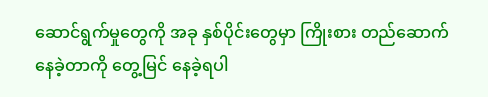ဆောင်ရွက်မှုတွေကို အခု နှစ်ပိုင်းတွေမှာ ကြိုးစား တည်ဆောက် နေခဲ့တာကို တွေ့မြင် နေခဲ့ရပါ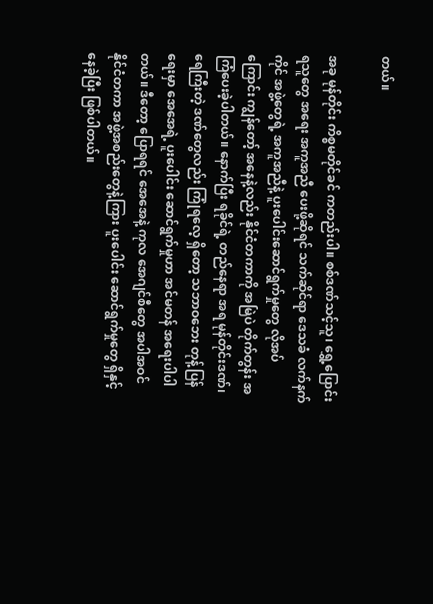တယ်။

အခု မုန်တိုင်း ကိစ္စမတိုင်ခင် ကတည်းပါ။ စစ်ဒဏ်သင့်သူ၊ ရွှေ့ပြောင်းရသူတွေ အရေး အကူအညီ ပေးဖို့ဆိုရင် သက်ဆိုင်ရာ ဒေသခံ လက်နက်ကိုင် အဖွဲ့တွေရဲ့ အကူအညီနဲ့ ပူးပေါင်းဆောင်ရွက်မှုတွေ လိုအပ်ကြောင်း ကျွန်တော့် အနေနဲ့လည်း နိုင်ငံတကာကို အမြဲပဲ တိုက်တွန်း အကြံပေးခဲ့ပါတယ်။ နောက်ပြီး ရခိုင်ရဲ့ တည်နေရာ အရ မုန်တိုင်းဒဏ်၊ ရေကြီးတဲ့ ဒဏ်တွေလည်း ကြုံရလေ့ ရှိတော့ သဘာဝဘေး တုန့်ပြန်ရေးမှာ အေအေရဲ့ ပူးပေါင်း ဆောင်ရွက်မှုဟာ အင်မတန် အရေးပါပါတယ်။ ဒီတော့ ပြောရရင် အေအေနဲ့ ကုလ အေဂျင်စီတွေ အပါအဝင် နိုင်ငံတကာ အဖွဲ့အစည်းတွေနဲ့ကြား ပူးပေါင်း ဆောင်ရွက်မှုတွေ ရှိနှင့် နေခဲ့ပြီး ဖြစ်ပါတယ်။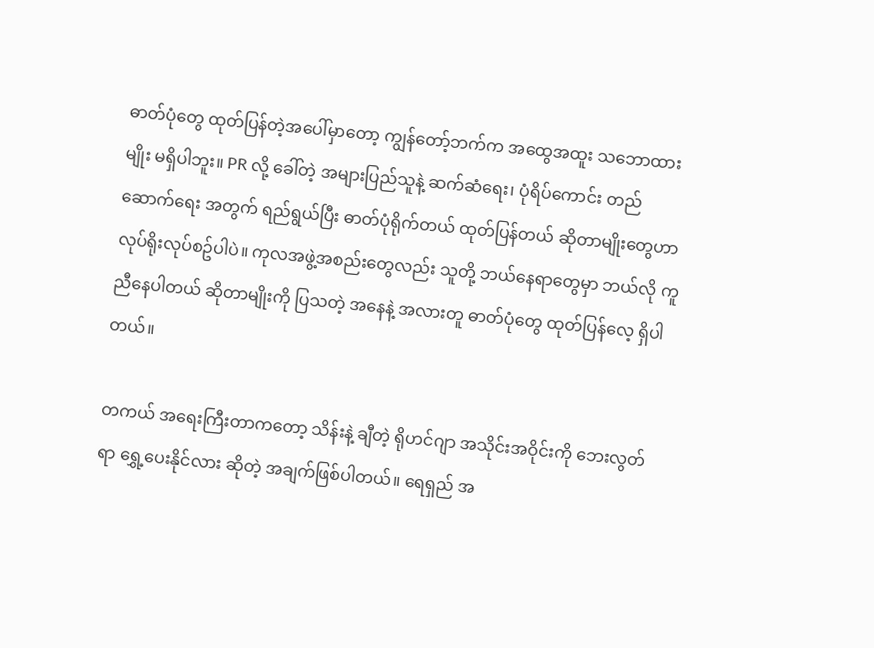ဓာတ်ပုံတွေ ထုတ်ပြန်တဲ့အပေါ်မှာတော့ ကျွန်တော့်ဘက်က အထွေအထူး သဘောထားမျိုး မရှိပါဘူး။ PR လို့ ခေါ်တဲ့ အများပြည်သူနဲ့ ဆက်ဆံရေး၊ ပုံရိပ်ကောင်း တည်ဆောက်ရေး အတွက် ရည်ရွယ်ပြီး ဓာတ်ပုံရိုက်တယ် ထုတ်ပြန်တယ် ဆိုတာမျိုးတွေဟာ လုပ်ရိုးလုပ်စဥ်ပါပဲ။ ကုလအဖွဲ့အစည်းတွေလည်း သူတို့ ဘယ်နေရာတွေမှာ ဘယ်လို ကူညီနေပါတယ် ဆိုတာမျိုးကို ပြသတဲ့ အနေနဲ့ အလားတူ ဓာတ်ပုံတွေ ထုတ်ပြန်လေ့ ရှိပါတယ်။

တကယ် အရေးကြီးတာကတော့ သိန်းနဲ့ ချီတဲ့ ရိုဟင်ဂျာ အသိုင်းအဝိုင်းကို ဘေးလွတ်ရာ ရွှေ့ပေးနိုင်လား ဆိုတဲ့ အချက်ဖြစ်ပါတယ်။ ရေရှည် အ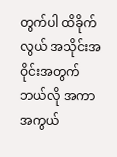တွက်ပါ ထိခိုက်လွယ် အသိုင်းအဝိုင်းအတွက် ဘယ်လို အကာအကွယ်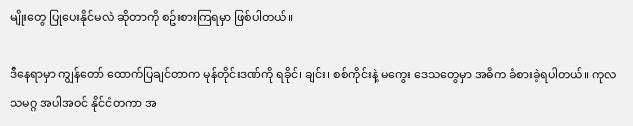မျိုးတွေ ပြုပေးနိုင်မလဲ ဆိုတာကို စဥ်းစားကြရမှာ ဖြစ်ပါတယ်။

ဒီနေရာမှာ ကျွန်တော် ထောက်ပြချင်တာက မုန်တိုင်းဒဏ်ကို ရခိုင်၊ ချင်း၊ စစ်ကိုင်းနဲ့ မကွေး ဒေသတွေမှာ အဓိက ခံစားခဲ့ရပါတယ်။ ကုလသမဂ္ဂ အပါအဝင် နိုင်ငံတကာ အ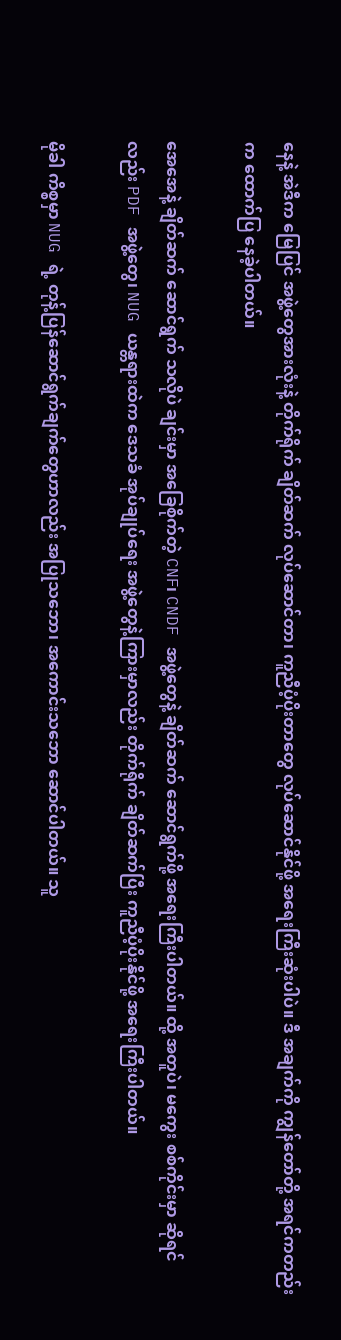နေနဲ့ အဲဒီက မြေပြင် အဖွဲ့တွေအားလုံးနဲ့ တိုက်ရိုက် ချိတ်ဆက် လုပ်ဆောင်တာ၊ ကူညီပံ့ပိုးတာတွေ လုပ်ဆောင်နိုင်ဖို့ အရေးကြီးဆုံးပါပဲ။ ဒီ အချက်ကို ကျွန်တော်တို့ အရင်ကတည်းက ထောက်ပြ နေခဲ့ပါတယ်။

အေအေနဲ့ ချိတ်ဆက် ဆောင်ရွက် သလိုပဲ ချင်းမှာ အခြေစိုက်တဲ့ CNF၊ CNDF အဖွဲ့တွေနဲ့ ချိတ်ဆက် ဆောင်ရွက်ဖို့ အရေးကြီးပါတယ်။ ထို့ အတူပဲ၊ မကွေး စစ်ကိုင်းမှာ ဆိုရင်လည်း PDF အဖွဲ့တွေ၊ NUG ယန္တရားထဲက ဒေသခံ အုပ်ချုပ်ရေး အဖွဲ့တွေနဲ့ကြားမှာလည်း တိုက်ရိုက် ချိတ်ဆက်ပြီး ကူညီပံ့ပိုးနိုင်ဖို့ အရေးကြီးပါတယ်။

မိုခါ ကိစ္စမှာ NUG ရဲ့ တုန့်ပြန်ဆောင်ရွက်ချက်တွေဟာလည်း အပြုသဘော၊ အကောင်းသဘော ဆောင်ပါတယ်။ သူ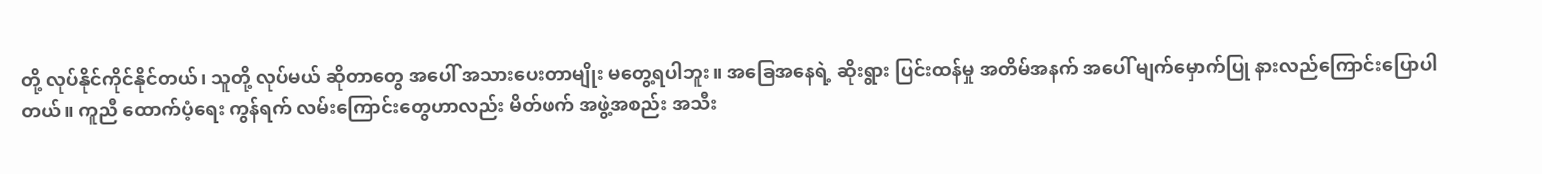တို့ လုပ်နိုင်ကိုင်နိုင်တယ်၊ သူတို့ လုပ်မယ် ဆိုတာတွေ အပေါ် အသားပေးတာမျိုး မတွေ့ရပါဘူး။ အခြေအနေရဲ့ ဆိုးရွား ပြင်းထန်မှု အတိမ်အနက် အပေါ် မျက်မှောက်ပြု နားလည်ကြောင်းပြောပါတယ်။ ကူညီ ထောက်ပံ့ရေး ကွန်ရက် လမ်းကြောင်းတွေဟာလည်း မိတ်ဖက် အဖွဲ့အစည်း အသီး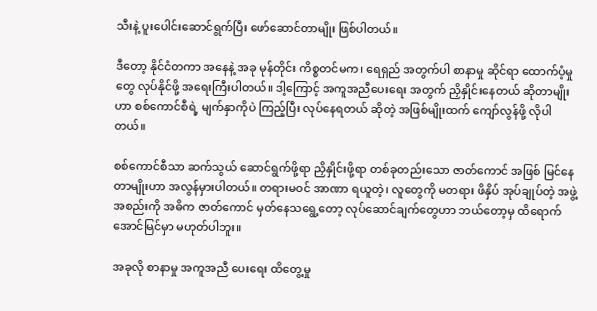သီးနဲ့ ပူးပေါင်းဆောင်ရွက်ပြီး ဖော်ဆောင်တာမျိုး ဖြစ်ပါတယ်။

ဒီတော့ နိုင်ငံတကာ အနေနဲ့ အခု မုန်တိုင်း ကိစ္စတင်မက၊ ရေရှည် အတွက်ပါ စာနာမှု ဆိုင်ရာ ထောက်ပံ့မှုတွေ လုပ်နိုင်ဖို့ အရေးကြီးပါတယ်။ ဒါ့ကြောင့် အကူအညီပေးရေး အတွက် ညှိနှိုင်းနေတယ် ဆိုတာမျိုးဟာ စစ်ကောင်စီရဲ့ မျက်နှာကိုပဲ ကြည့်ပြီး လုပ်နေရတယ် ဆိုတဲ့ အဖြစ်မျိုးထက် ကျော်လွန်ဖို့ လိုပါတယ်။

စစ်ကောင်စီသာ ဆက်သွယ် ဆောင်ရွက်ဖို့ရာ ညှိနှိုင်းဖို့ရာ တစ်ခုတည်းသော ဇာတ်ကောင် အဖြစ် မြင်နေတာမျိုးဟာ အလွန်မှားပါတယ်။ တရားမဝင် အာဏာ ရယူတဲ့၊ လူတွေကို မတရား ဖိနှိပ် အုပ်ချုပ်တဲ့ အဖွဲ့အစည်းကို အဓိက ဇာတ်ကောင် မှတ်နေသရွေ့တော့ လုပ်ဆောင်ချက်တွေဟာ ဘယ်တော့မှ ထိရောက် အောင်မြင်မှာ မဟုတ်ပါဘူး။

အခုလို စာနာမှု အကူအညီ ပေးရေး ထိတွေ့မှု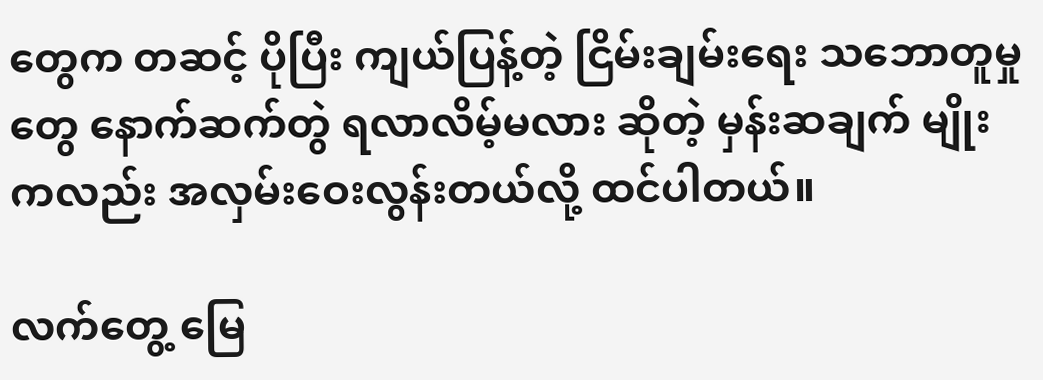တွေက တဆင့် ပိုပြီး ကျယ်ပြန့်တဲ့ ငြိမ်းချမ်းရေး သဘောတူမှုတွေ နောက်ဆက်တွဲ ရလာလိမ့်မလား ဆိုတဲ့ မှန်းဆချက် မျိုးကလည်း အလှမ်းဝေးလွန်းတယ်လို့ ထင်ပါတယ်။

လက်တွေ့ မြေ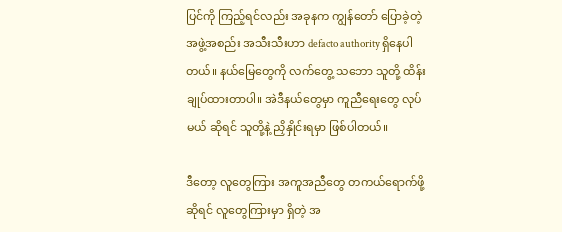ပြင်ကို ကြည့်ရင်လည်း အခုနက ကျွန်တော် ပြောခဲ့တဲ့ အဖွဲ့အစည်း အသီးသီးဟာ defacto authority ရှိနေပါတယ်။ နယ်မြေတွေကို လက်တွေ့ သဘော သူတို့ ထိန်းချုပ်ထားတာပါ။ အဲဒီနယ်တွေမှာ ကူညီရေးတွေ လုပ်မယ် ဆိုရင် သူတို့နဲ့ ညှိနှိုင်းရမှာ ဖြစ်ပါတယ်။

ဒီတော့ လူတွေကြား အကူအညီတွေ တကယ်ရောက်ဖို့ ဆိုရင် လူတွေကြားမှာ ရှိတဲ့ အ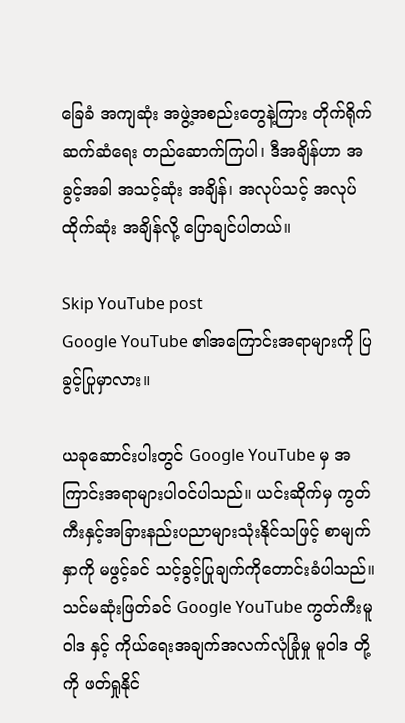ခြေခံ အကျဆုံး အဖွဲ့အစည်းတွေနဲ့ကြား တိုက်ရိုက် ဆက်ဆံရေး တည်ဆောက်ကြပါ၊ ဒီအချိန်ဟာ အခွင့်အခါ အသင့်ဆုံး အချိန်၊ အလုပ်သင့် အလုပ်ထိုက်ဆုံး အချိန်လို့ ပြောချင်ပါတယ်။

Skip YouTube post
Google YouTube ၏အကြောင်းအရာများကို ပြခွင့်ပြုမှာလား။

ယခုဆောင်းပါးတွင် Google YouTube မှ အကြာင်းအရာများပါဝင်ပါသည်။ ယင်းဆိုက်မှ ကွတ်ကီးနှင့်အခြားနည်းပညာများသုံးနိုင်သဖြင့် စာမျက်နှာကို မဖွင့်ခင် သင့်ခွင့်ပြုချက်ကိုတောင်းခံပါသည်။ သင်မဆုံးဖြတ်ခင် Google YouTube ကွတ်ကီးမူဝါဒ နှင့် ကိုယ်ရေးအချက်အလက်လုံခြုံမှု မူဝါဒ တို့ကို ဖတ်ရှုနိုင်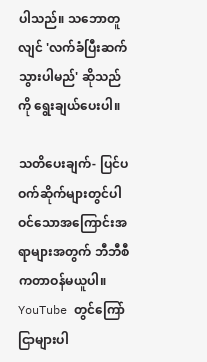ပါသည်။ သဘောတူလျင် 'လက်ခံပြီးဆက်သွားပါမည်' ဆိုသည်ကို ရွေးချယ်ပေးပါ။

သတိပေးချက်- ပြင်ပဝက်ဆိုက်များတွင်ပါဝင်သောအကြောင်းအရာများအတွက် ဘီဘီစီကတာဝန်မယူပါ။ YouTube တွင်ကြော်ငြာများပါ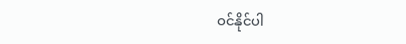ဝင်နိုင်ပါ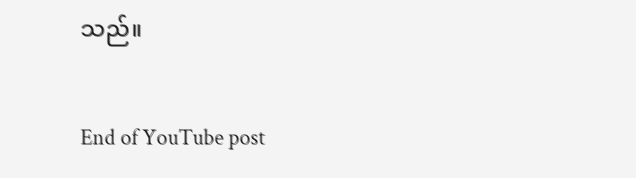သည်။

End of YouTube post